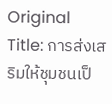Original Title: การส่งเสริมให้ชุมชนเป็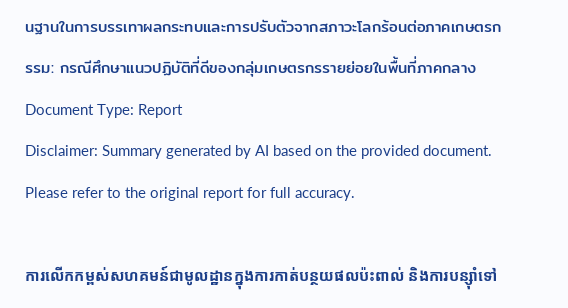นฐานในการบรรเทาผลกระทบและการปรับตัวจากสภาวะโลกร้อนต่อภาคเกษตรกรรม: กรณีศึกษาแนวปฏิบัติที่ดีของกลุ่มเกษตรกรรายย่อยในพื้นที่ภาคกลาง
Document Type: Report
Disclaimer: Summary generated by AI based on the provided document. Please refer to the original report for full accuracy.

ការលើកកម្ពស់សហគមន៍ជាមូលដ្ឋានក្នុងការកាត់បន្ថយផលប៉ះពាល់ និងការបន្ស៊ាំទៅ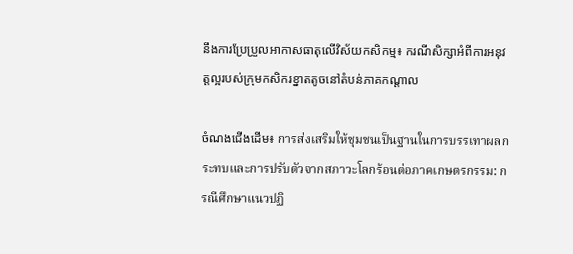នឹងការប្រែប្រួលអាកាសធាតុលើវិស័យកសិកម្ម៖ ករណីសិក្សាអំពីការអនុវត្តល្អរបស់ក្រុមកសិករខ្នាតតូចនៅតំបន់ភាគកណ្តាល

ចំណងជើងដើម៖ การส่งเสริมให้ชุมชนเป็นฐานในการบรรเทาผลกระทบและการปรับตัวจากสภาวะโลกร้อนต่อภาคเกษตรกรรม: กรณีศึกษาแนวปฏิ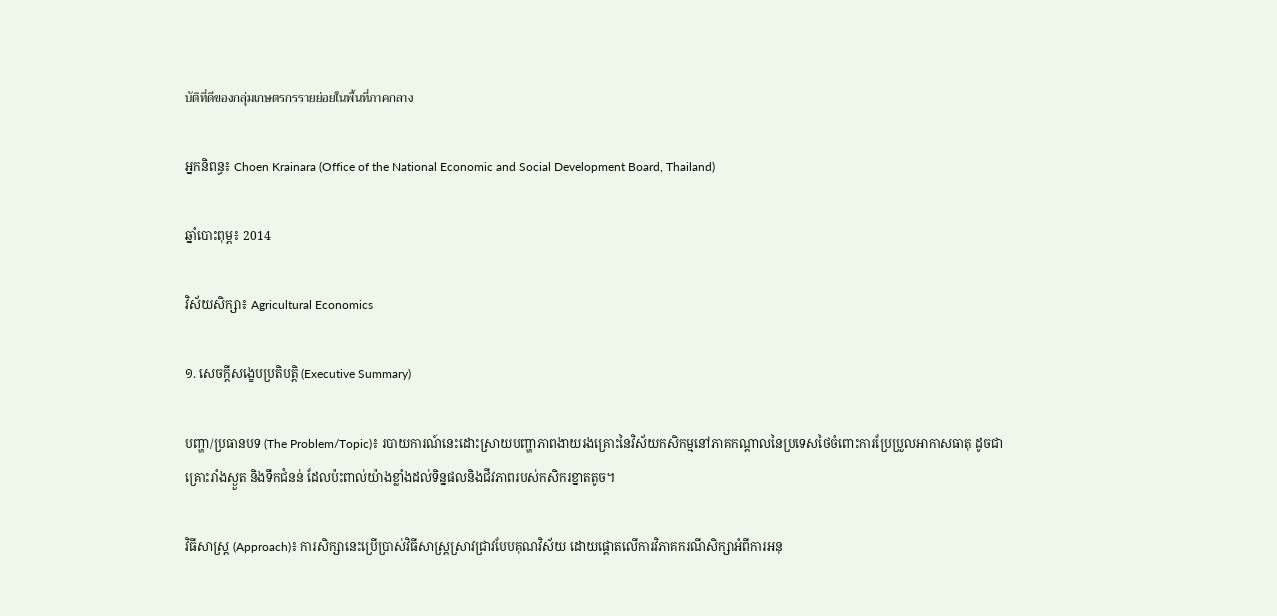บัติที่ดีของกลุ่มเกษตรกรรายย่อยในพื้นที่ภาคกลาง

អ្នកនិពន្ធ៖ Choen Krainara (Office of the National Economic and Social Development Board, Thailand)

ឆ្នាំបោះពុម្ព៖ 2014

វិស័យសិក្សា៖ Agricultural Economics

១. សេចក្តីសង្ខេបប្រតិបត្តិ (Executive Summary)

បញ្ហា/ប្រធានបទ (The Problem/Topic)៖ របាយការណ៍នេះដោះស្រាយបញ្ហាភាពងាយរងគ្រោះនៃវិស័យកសិកម្មនៅភាគកណ្តាលនៃប្រទេសថៃចំពោះការប្រែប្រួលអាកាសធាតុ ដូចជាគ្រោះរាំងស្ងួត និងទឹកជំនន់ ដែលប៉ះពាល់យ៉ាងខ្លាំងដល់ទិន្នផលនិងជីវភាពរបស់កសិករខ្នាតតូច។

វិធីសាស្ត្រ (Approach)៖ ការសិក្សានេះប្រើប្រាស់វិធីសាស្ត្រស្រាវជ្រាវបែបគុណវិស័យ ដោយផ្តោតលើការវិភាគករណីសិក្សាអំពីការអនុ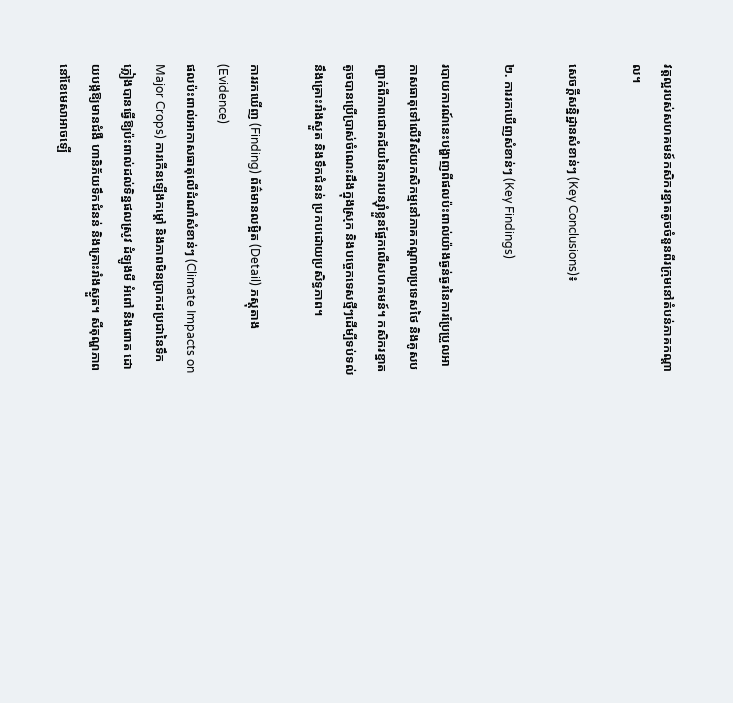វត្តល្អរបស់សហគមន៍កសិករខ្នាតតូចចំនួនពីរក្រុមនៅតំបន់ភាគកណ្តាល។

សេចក្តីសន្និដ្ឋានសំខាន់ៗ (Key Conclusions)៖

២. ការរកឃើញសំខាន់ៗ (Key Findings)

របាយការណ៍នេះបង្ហាញពីផលប៉ះពាល់យ៉ាងធ្ងន់ធ្ងរនៃការប្រែប្រួលអាកាសធាតុទៅលើវិស័យកសិកម្មនៅភាគកណ្តាលប្រទេសថៃ និងគូសបញ្ជាក់ពីភាពជោគជ័យនៃការបន្ស៊ាំខ្លួនផ្អែកលើសហគមន៍។ កសិករខ្នាតតូចបានប្រើប្រាស់ចំណេះដឹងក្នុងស្រុក និងបច្ចេកទេសថ្មីៗដើម្បីទប់ទល់នឹងគ្រោះរាំងស្ងួត និងទឹកជំនន់ ប្រកបដោយប្រសិទ្ធភាព។

ការរកឃើញ (Finding) ព័ត៌មានលម្អិត (Detail) ភស្តុតាង (Evidence)
ផលប៉ះពាល់អាកាសធាតុលើដំណាំសំខាន់ៗ (Climate Impacts on Major Crops) ការកើនឡើងកម្តៅ និងភាពមិនប្រាកដប្រជានៃទឹកភ្លៀងបានធ្វើឱ្យប៉ះពាល់ដល់ទិន្នផលស្រូវ ដំឡូងមី អំពៅ និងពោត ដោយបង្កឱ្យមានជំងឺ ហានិភ័យទឹកជំនន់ និងគ្រោះរាំងស្ងួត។ សីតុណ្ហភាពនៅខែមេសាអាចឡើ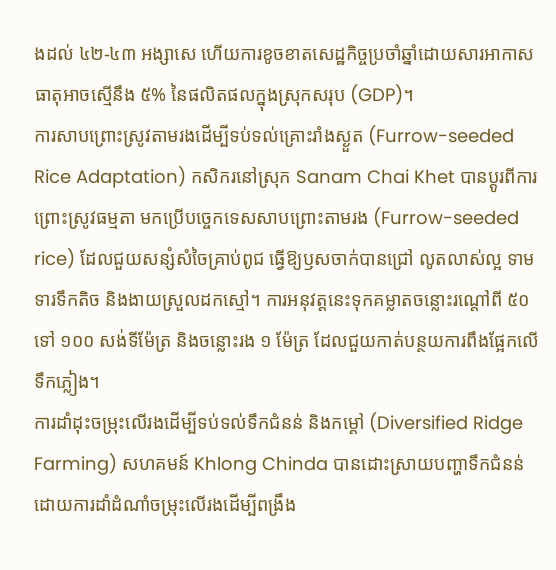ងដល់ ៤២-៤៣ អង្សាសេ ហើយការខូចខាតសេដ្ឋកិច្ចប្រចាំឆ្នាំដោយសារអាកាសធាតុអាចស្មើនឹង ៥% នៃផលិតផលក្នុងស្រុកសរុប (GDP)។
ការសាបព្រោះស្រូវតាមរងដើម្បីទប់ទល់គ្រោះរាំងស្ងួត (Furrow-seeded Rice Adaptation) កសិករនៅស្រុក Sanam Chai Khet បានប្តូរពីការព្រោះស្រូវធម្មតា មកប្រើបច្ចេកទេសសាបព្រោះតាមរង (Furrow-seeded rice) ដែលជួយសន្សំសំចៃគ្រាប់ពូជ ធ្វើឱ្យឫសចាក់បានជ្រៅ លូតលាស់ល្អ ទាមទារទឹកតិច និងងាយស្រួលដកស្មៅ។ ការអនុវត្តនេះទុកគម្លាតចន្លោះរណ្តៅពី ៥០ ទៅ ១០០ សង់ទីម៉ែត្រ និងចន្លោះរង ១ ម៉ែត្រ ដែលជួយកាត់បន្ថយការពឹងផ្អែកលើទឹកភ្លៀង។
ការដាំដុះចម្រុះលើរងដើម្បីទប់ទល់ទឹកជំនន់ និងកម្តៅ (Diversified Ridge Farming) សហគមន៍ Khlong Chinda បានដោះស្រាយបញ្ហាទឹកជំនន់ដោយការដាំដំណាំចម្រុះលើរងដើម្បីពង្រឹង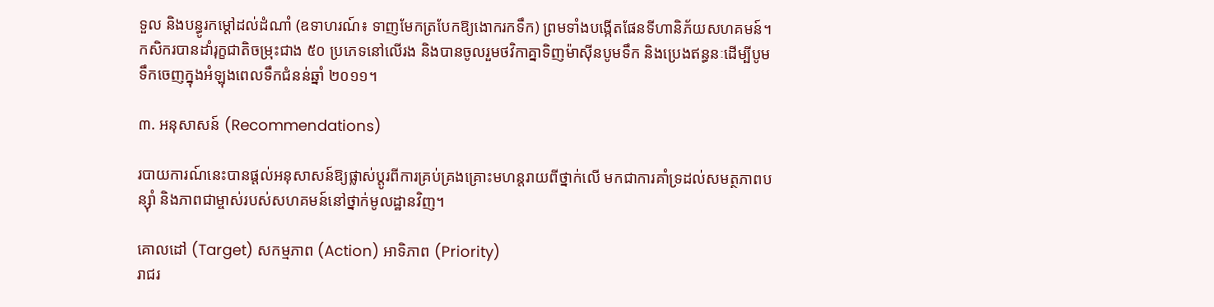ទួល និងបន្ធូរកម្តៅដល់ដំណាំ (ឧទាហរណ៍៖ ទាញមែកត្របែកឱ្យងោករកទឹក) ព្រមទាំងបង្កើតផែនទីហានិភ័យសហគមន៍។ កសិករបានដាំរុក្ខជាតិចម្រុះជាង ៥០ ប្រភេទនៅលើរង និងបានចូលរួមថវិកាគ្នាទិញម៉ាស៊ីនបូមទឹក និងប្រេងឥន្ធនៈដើម្បីបូមទឹកចេញក្នុងអំឡុងពេលទឹកជំនន់ឆ្នាំ ២០១១។

៣. អនុសាសន៍ (Recommendations)

របាយការណ៍នេះបានផ្តល់អនុសាសន៍ឱ្យផ្លាស់ប្តូរពីការគ្រប់គ្រងគ្រោះមហន្តរាយពីថ្នាក់លើ មកជាការគាំទ្រដល់សមត្ថភាពបន្ស៊ាំ និងភាពជាម្ចាស់របស់សហគមន៍នៅថ្នាក់មូលដ្ឋានវិញ។

គោលដៅ (Target) សកម្មភាព (Action) អាទិភាព (Priority)
រាជរ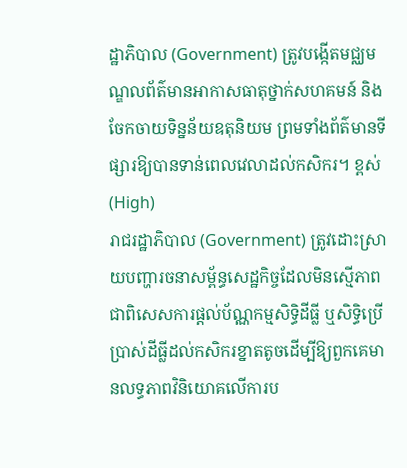ដ្ឋាភិបាល (Government) ត្រូវបង្កើតមជ្ឈមណ្ឌលព័ត៌មានអាកាសធាតុថ្នាក់សហគមន៍ និងចែកចាយទិន្នន័យឧតុនិយម ព្រមទាំងព័ត៌មានទីផ្សារឱ្យបានទាន់ពេលវេលាដល់កសិករ។ ខ្ពស់ (High)
រាជរដ្ឋាភិបាល (Government) ត្រូវដោះស្រាយបញ្ហារចនាសម្ព័ន្ធសេដ្ឋកិច្ចដែលមិនស្មើភាព ជាពិសេសការផ្តល់ប័ណ្ណកម្មសិទ្ធិដីធ្លី ឬសិទ្ធិប្រើប្រាស់ដីធ្លីដល់កសិករខ្នាតតូចដើម្បីឱ្យពួកគេមានលទ្ធភាពវិនិយោគលើការប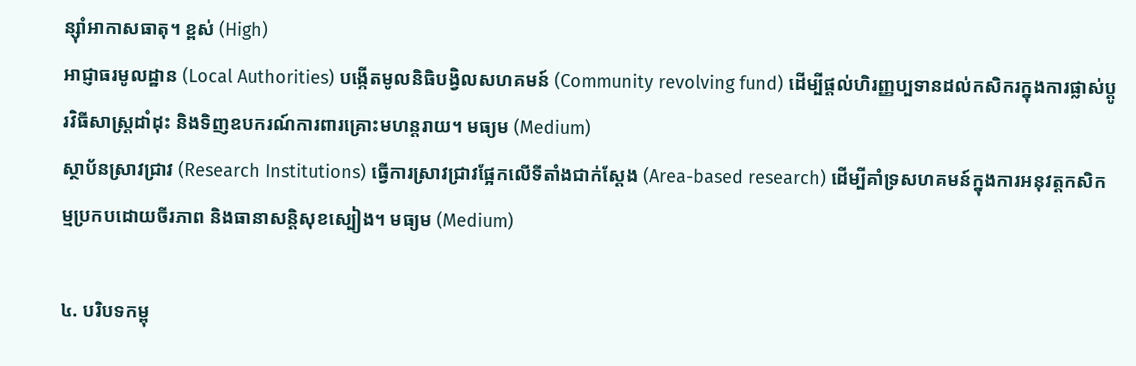ន្ស៊ាំអាកាសធាតុ។ ខ្ពស់ (High)
អាជ្ញាធរមូលដ្ឋាន (Local Authorities) បង្កើតមូលនិធិបង្វិលសហគមន៍ (Community revolving fund) ដើម្បីផ្តល់ហិរញ្ញប្បទានដល់កសិករក្នុងការផ្លាស់ប្តូរវិធីសាស្ត្រដាំដុះ និងទិញឧបករណ៍ការពារគ្រោះមហន្តរាយ។ មធ្យម (Medium)
ស្ថាប័នស្រាវជ្រាវ (Research Institutions) ធ្វើការស្រាវជ្រាវផ្អែកលើទីតាំងជាក់ស្តែង (Area-based research) ដើម្បីគាំទ្រសហគមន៍ក្នុងការអនុវត្តកសិកម្មប្រកបដោយចីរភាព និងធានាសន្តិសុខស្បៀង។ មធ្យម (Medium)

៤. បរិបទកម្ពុ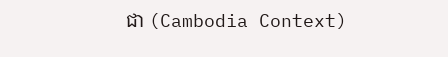ជា (Cambodia Context)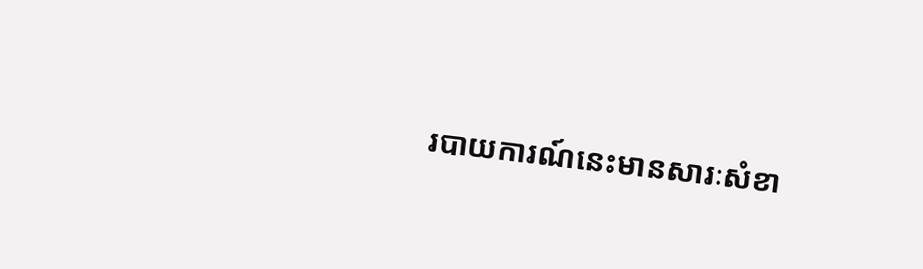របាយការណ៍នេះមានសារៈសំខា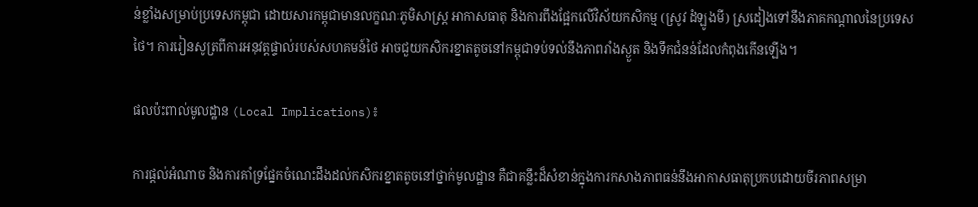ន់ខ្លាំងសម្រាប់ប្រទេសកម្ពុជា ដោយសារកម្ពុជាមានលក្ខណៈភូមិសាស្ត្រ អាកាសធាតុ និងការពឹងផ្អែកលើវិស័យកសិកម្ម (ស្រូវ ដំឡូងមី) ស្រដៀងទៅនឹងភាគកណ្តាលនៃប្រទេសថៃ។ ការរៀនសូត្រពីការអនុវត្តផ្ទាល់របស់សហគមន៍ថៃ អាចជួយកសិករខ្នាតតូចនៅកម្ពុជាទប់ទល់នឹងភាពរាំងស្ងួត និងទឹកជំនន់ដែលកំពុងកើនឡើង។

ផលប៉ះពាល់មូលដ្ឋាន (Local Implications)៖

ការផ្តល់អំណាច និងការគាំទ្រផ្នែកចំណេះដឹងដល់កសិករខ្នាតតូចនៅថ្នាក់មូលដ្ឋាន គឺជាគន្លឹះដ៏សំខាន់ក្នុងការកសាងភាពធន់នឹងអាកាសធាតុប្រកបដោយចីរភាពសម្រា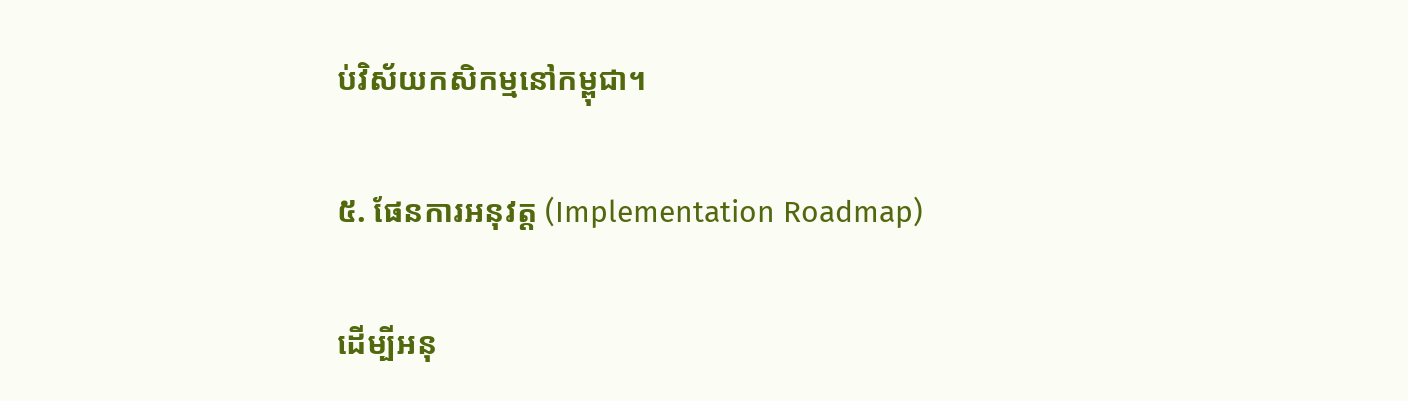ប់វិស័យកសិកម្មនៅកម្ពុជា។

៥. ផែនការអនុវត្ត (Implementation Roadmap)

ដើម្បីអនុ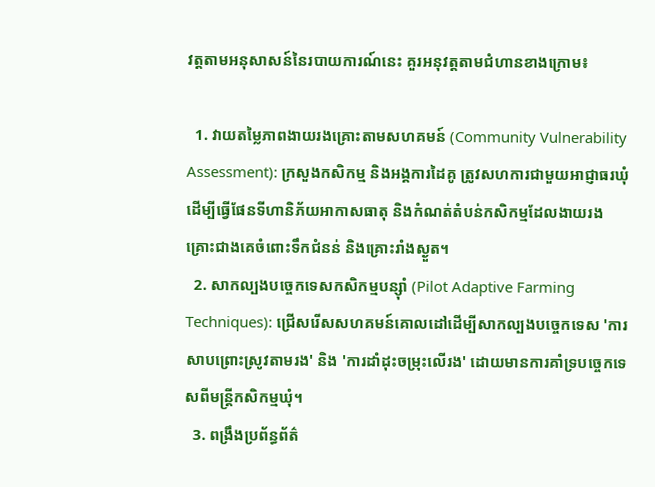វត្តតាមអនុសាសន៍នៃរបាយការណ៍នេះ គួរអនុវត្តតាមជំហានខាងក្រោម៖

  1. វាយតម្លៃភាពងាយរងគ្រោះតាមសហគមន៍ (Community Vulnerability Assessment): ក្រសួងកសិកម្ម និងអង្គការដៃគូ ត្រូវសហការជាមួយអាជ្ញាធរឃុំដើម្បីធ្វើផែនទីហានិភ័យអាកាសធាតុ និងកំណត់តំបន់កសិកម្មដែលងាយរងគ្រោះជាងគេចំពោះទឹកជំនន់ និងគ្រោះរាំងស្ងួត។
  2. សាកល្បងបច្ចេកទេសកសិកម្មបន្ស៊ាំ (Pilot Adaptive Farming Techniques): ជ្រើសរើសសហគមន៍គោលដៅដើម្បីសាកល្បងបច្ចេកទេស 'ការសាបព្រោះស្រូវតាមរង' និង 'ការដាំដុះចម្រុះលើរង' ដោយមានការគាំទ្របច្ចេកទេសពីមន្ត្រីកសិកម្មឃុំ។
  3. ពង្រឹងប្រព័ន្ធព័ត៌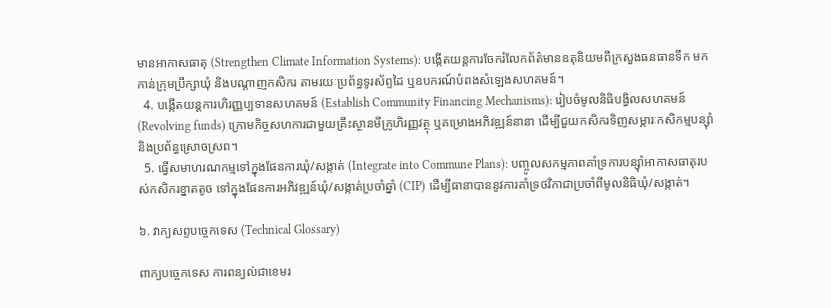មានអាកាសធាតុ (Strengthen Climate Information Systems): បង្កើតយន្តការចែករំលែកព័ត៌មានឧតុនិយមពីក្រសួងធនធានទឹក មកកាន់ក្រុមប្រឹក្សាឃុំ និងបណ្តាញកសិករ តាមរយៈប្រព័ន្ធទូរស័ព្ទដៃ ឬឧបករណ៍បំពងសំឡេងសហគមន៍។
  4. បង្កើតយន្តការហិរញ្ញប្បទានសហគមន៍ (Establish Community Financing Mechanisms): រៀបចំមូលនិធិបង្វិលសហគមន៍ (Revolving funds) ក្រោមកិច្ចសហការជាមួយគ្រឹះស្ថានមីក្រូហិរញ្ញវត្ថុ ឬគម្រោងអភិវឌ្ឍន៍នានា ដើម្បីជួយកសិករទិញសម្ភារៈកសិកម្មបន្ស៊ាំ និងប្រព័ន្ធស្រោចស្រព។
  5. ធ្វើសមាហរណកម្មទៅក្នុងផែនការឃុំ/សង្កាត់ (Integrate into Commune Plans): បញ្ចូលសកម្មភាពគាំទ្រការបន្ស៊ាំអាកាសធាតុរបស់កសិករខ្នាតតូច ទៅក្នុងផែនការអភិវឌ្ឍន៍ឃុំ/សង្កាត់ប្រចាំឆ្នាំ (CIP) ដើម្បីធានាបាននូវការគាំទ្រថវិកាជាប្រចាំពីមូលនិធិឃុំ/សង្កាត់។

៦. វាក្យសព្ទបច្ចេកទេស (Technical Glossary)

ពាក្យបច្ចេកទេស ការពន្យល់ជាខេមរ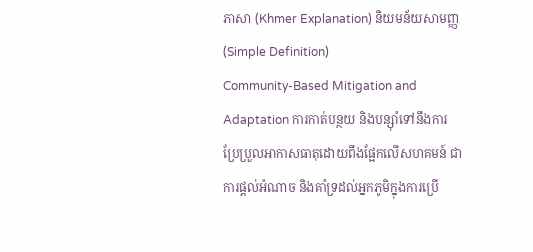ភាសា (Khmer Explanation) និយមន័យសាមញ្ញ (Simple Definition)
Community-Based Mitigation and Adaptation ការកាត់បន្ថយ និងបន្ស៊ាំទៅនឹងការប្រែប្រួលអាកាសធាតុដោយពឹងផ្អែកលើសហគមន៍ ជាការផ្តល់អំណាច និងគាំទ្រដល់អ្នកភូមិក្នុងការប្រើ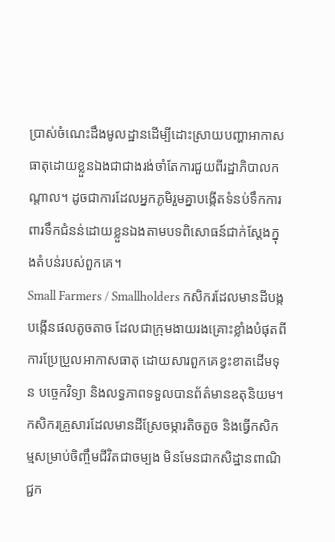ប្រាស់ចំណេះដឹងមូលដ្ឋានដើម្បីដោះស្រាយបញ្ហាអាកាសធាតុដោយខ្លួនឯងជាជាងរង់ចាំតែការជួយពីរដ្ឋាភិបាលកណ្តាល។ ដូចជាការដែលអ្នកភូមិរួមគ្នាបង្កើតទំនប់ទឹកការពារទឹកជំនន់ដោយខ្លួនឯងតាមបទពិសោធន៍ជាក់ស្តែងក្នុងតំបន់របស់ពួកគេ។
Small Farmers / Smallholders កសិករដែលមានដីបង្កបង្កើនផលតូចតាច ដែលជាក្រុមងាយរងគ្រោះខ្លាំងបំផុតពីការប្រែប្រួលអាកាសធាតុ ដោយសារពួកគេខ្វះខាតដើមទុន បច្ចេកវិទ្យា និងលទ្ធភាពទទួលបានព័ត៌មានឧតុនិយម។ កសិករគ្រួសារដែលមានដីស្រែចម្ការតិចតួច និងធ្វើកសិកម្មសម្រាប់ចិញ្ចឹមជីវិតជាចម្បង មិនមែនជាកសិដ្ឋានពាណិជ្ជក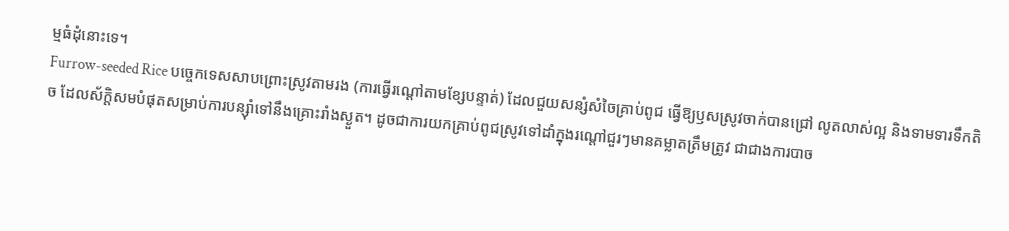ម្មធំដុំនោះទេ។
Furrow-seeded Rice បច្ចេកទេសសាបព្រោះស្រូវតាមរង (ការធ្វើរណ្តៅតាមខ្សែបន្ទាត់) ដែលជួយសន្សំសំចៃគ្រាប់ពូជ ធ្វើឱ្យឫសស្រូវចាក់បានជ្រៅ លូតលាស់ល្អ និងទាមទារទឹកតិច ដែលស័ក្តិសមបំផុតសម្រាប់ការបន្ស៊ាំទៅនឹងគ្រោះរាំងស្ងួត។ ដូចជាការយកគ្រាប់ពូជស្រូវទៅដាំក្នុងរណ្តៅជួរៗមានគម្លាតត្រឹមត្រូវ ជាជាងការបាច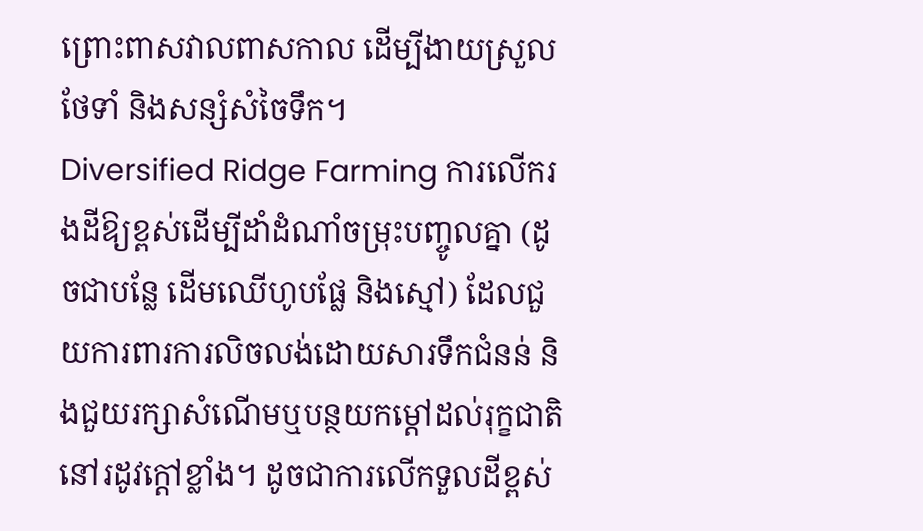ព្រោះពាសវាលពាសកាល ដើម្បីងាយស្រួលថែទាំ និងសន្សំសំចៃទឹក។
Diversified Ridge Farming ការលើករងដីឱ្យខ្ពស់ដើម្បីដាំដំណាំចម្រុះបញ្ចូលគ្នា (ដូចជាបន្លែ ដើមឈើហូបផ្លែ និងស្មៅ) ដែលជួយការពារការលិចលង់ដោយសារទឹកជំនន់ និងជួយរក្សាសំណើមឬបន្ថយកម្តៅដល់រុក្ខជាតិនៅរដូវក្តៅខ្លាំង។ ដូចជាការលើកទួលដីខ្ពស់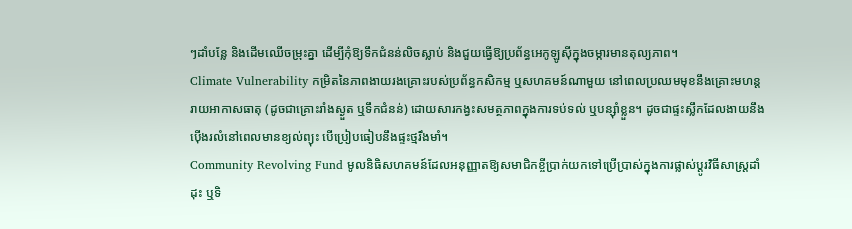ៗដាំបន្លែ និងដើមឈើចម្រុះគ្នា ដើម្បីកុំឱ្យទឹកជំនន់លិចស្លាប់ និងជួយធ្វើឱ្យប្រព័ន្ធអេកូឡូស៊ីក្នុងចម្ការមានតុល្យភាព។
Climate Vulnerability កម្រិតនៃភាពងាយរងគ្រោះរបស់ប្រព័ន្ធកសិកម្ម ឬសហគមន៍ណាមួយ នៅពេលប្រឈមមុខនឹងគ្រោះមហន្តរាយអាកាសធាតុ (ដូចជាគ្រោះរាំងស្ងួត ឬទឹកជំនន់) ដោយសារកង្វះសមត្ថភាពក្នុងការទប់ទល់ ឬបន្ស៊ាំខ្លួន។ ដូចជាផ្ទះស្លឹកដែលងាយនឹងប៉ើងរលំនៅពេលមានខ្យល់ព្យុះ បើប្រៀបធៀបនឹងផ្ទះថ្មរឹងមាំ។
Community Revolving Fund មូលនិធិសហគមន៍ដែលអនុញ្ញាតឱ្យសមាជិកខ្ចីប្រាក់យកទៅប្រើប្រាស់ក្នុងការផ្លាស់ប្តូរវិធីសាស្ត្រដាំដុះ ឬទិ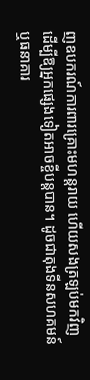ញឧបករណ៍ការពារគ្រោះមហន្តរាយ ហើយសងត្រឡប់មកវិញដើម្បីឱ្យអ្នកផ្សេងទៀតអាចខ្ចីបន្តបាន។ ដូចជាតុងទីនសហគមន៍ ឬធនាគារ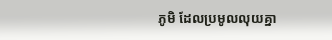ភូមិ ដែលប្រមូលលុយគ្នា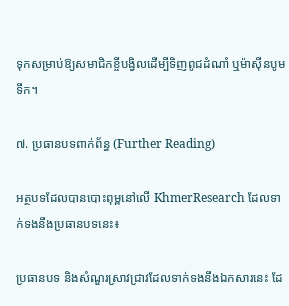ទុកសម្រាប់ឱ្យសមាជិកខ្ចីបង្វិលដើម្បីទិញពូជដំណាំ ឬម៉ាស៊ីនបូមទឹក។

៧. ប្រធានបទពាក់ព័ន្ធ (Further Reading)

អត្ថបទដែលបានបោះពុម្ពនៅលើ KhmerResearch ដែលទាក់ទងនឹងប្រធានបទនេះ៖

ប្រធានបទ និងសំណួរស្រាវជ្រាវដែលទាក់ទងនឹងឯកសារនេះ ដែ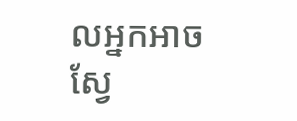លអ្នកអាចស្វែ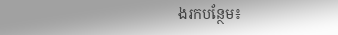ងរកបន្ថែម៖